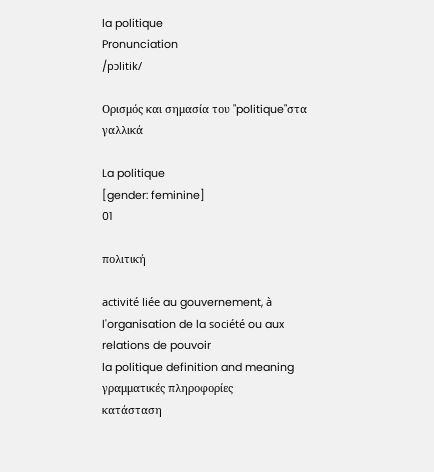la politique
Pronunciation
/pɔlitik/

Ορισμός και σημασία του "politique"στα γαλλικά

La politique
[gender: feminine]
01

πολιτική

activité liée au gouvernement, à l'organisation de la société ou aux relations de pouvoir
la politique definition and meaning
γραμματικές πληροφορίες
κατάσταση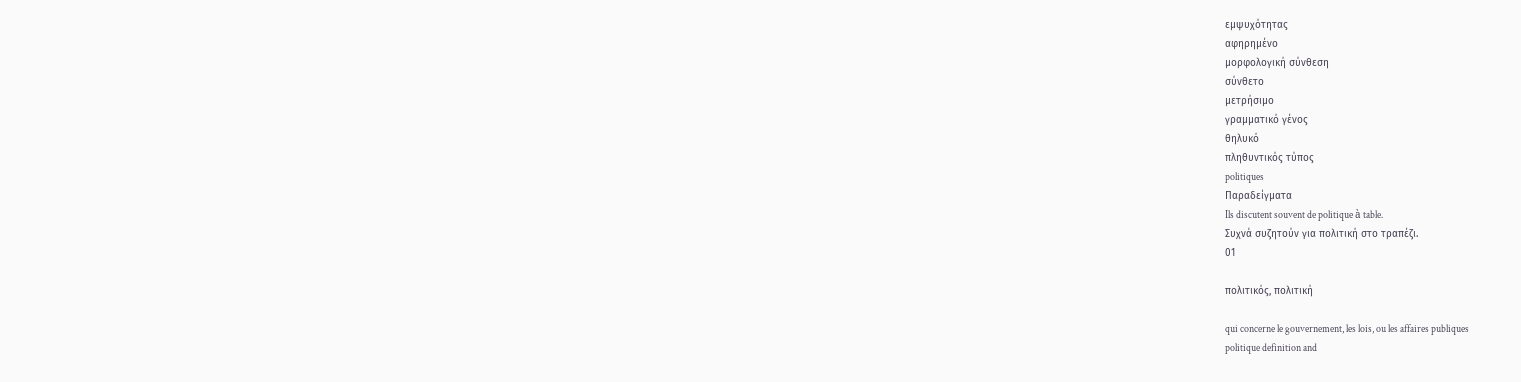εμψυχότητας
αφηρημένο
μορφολογική σύνθεση
σύνθετο
μετρήσιμο
γραμματικό γένος
θηλυκό
πληθυντικός τύπος
politiques
Παραδείγματα
Ils discutent souvent de politique à table.
Συχνά συζητούν για πολιτική στο τραπέζι.
01

πολιτικός, πολιτική

qui concerne le gouvernement, les lois, ou les affaires publiques
politique definition and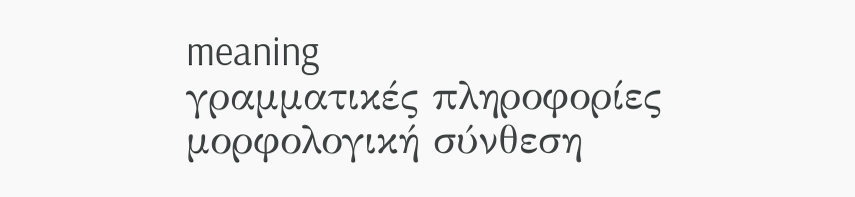meaning
γραμματικές πληροφορίες
μορφολογική σύνθεση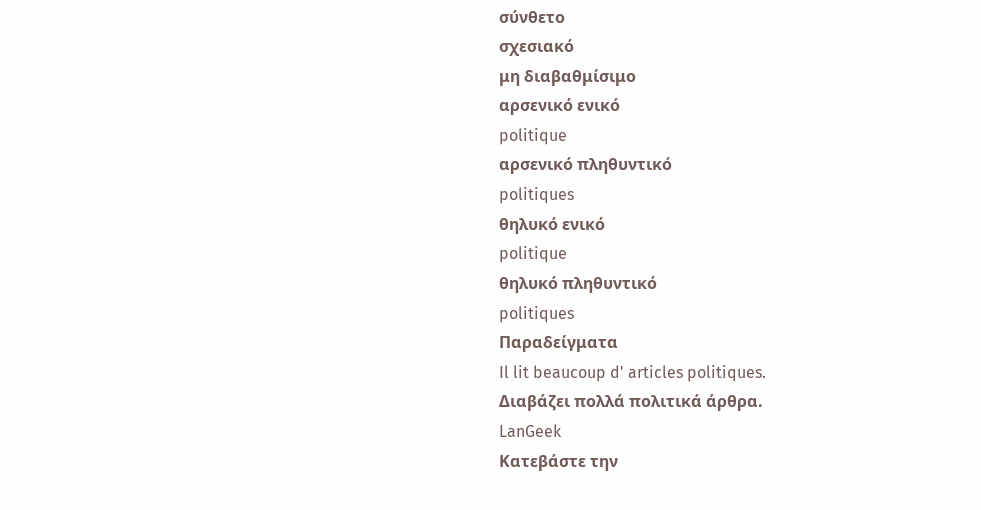σύνθετο
σχεσιακό
μη διαβαθμίσιμο
αρσενικό ενικό
politique
αρσενικό πληθυντικό
politiques
θηλυκό ενικό
politique
θηλυκό πληθυντικό
politiques
Παραδείγματα
Il lit beaucoup d' articles politiques.
Διαβάζει πολλά πολιτικά άρθρα.
LanGeek
Κατεβάστε την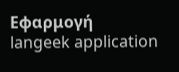Εφαρμογή
langeek application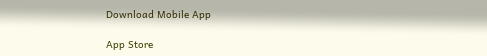Download Mobile App

App Store